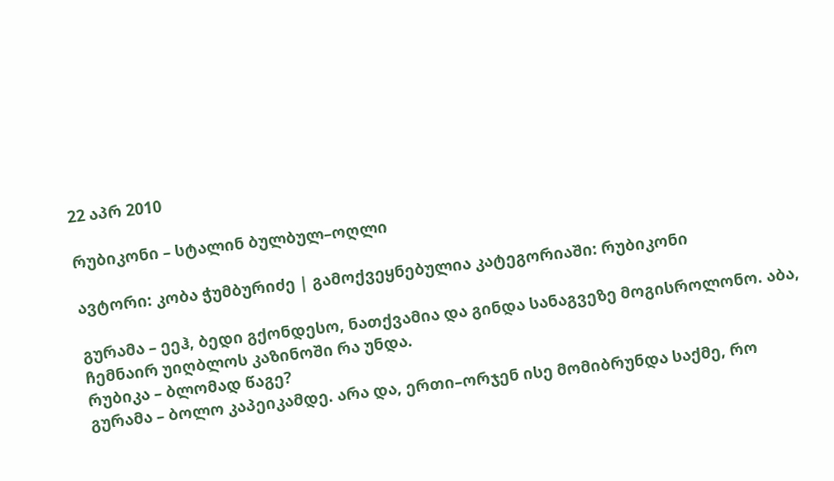22 აპრ 2010

რუბიკონი – სტალინ ბულბულ–ოღლი

ავტორი: კობა ჭუმბურიძე | გამოქვეყნებულია კატეგორიაში: რუბიკონი

გურამა – ეეჰ, ბედი გქონდესო, ნათქვამია და გინდა სანაგვეზე მოგისროლონო. აბა, ჩემნაირ უიღბლოს კაზინოში რა უნდა.
რუბიკა – ბლომად წაგე?
გურამა – ბოლო კაპეიკამდე. არა და, ერთი–ორჯენ ისე მომიბრუნდა საქმე, რო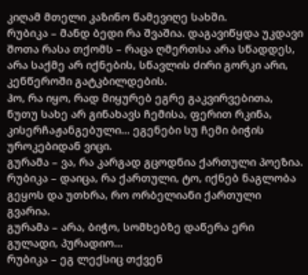კიღამ მთელი კაზინო წამევიღე სახში.
რუბიკა – მანდ ბედი რა შვაშია. დაგავიწყდა უკდავი შოთა რასა თქომს – რაცა ღმერთსა არა სწადდეს, არა საქმე არ იქნების, სწავლის ძირი გორკი არი, კენწეროში გატკბილდების.
ჰო, რა იყო, რად მიყურებ ეგრე გაკვირვებითა, ნუთუ სახე არ გინახავს ჩემისა, ფერით რკინა, კისერჩაჟანგებული… ეგენები სუ ჩემი ბიჭის უროკებიდან ვიცი.
გურამა – ვა, რა კარგად გცოდნია ქართული პოეზია.
რუბიკა – დაიცა, რა ქართული, ტო, იქნებ ნაგლობა გეყოს და უთხრა, რო ორბელიანი ქართული გვარია.
გურამა – არა, ბიჭო, სომხებზე დაწერა ერი გულადი, პურადიო…
რუბიკა – ეგ ლექსიც თქვენ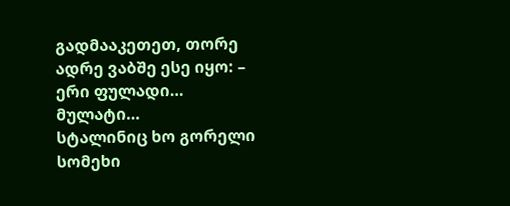გადმააკეთეთ, თორე ადრე ვაბშე ესე იყო: – ერი ფულადი… მულატი…
სტალინიც ხო გორელი სომეხი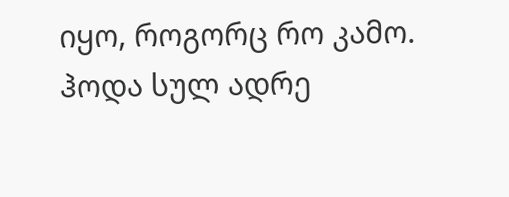იყო, როგორც რო კამო. ჰოდა სულ ადრე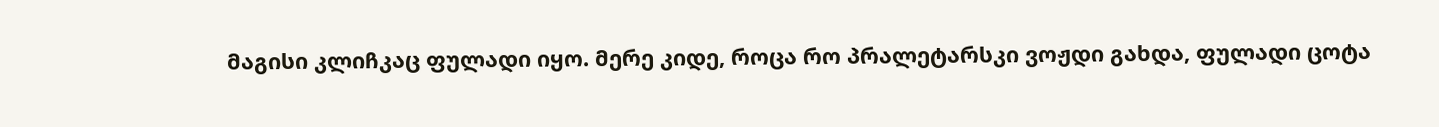მაგისი კლიჩკაც ფულადი იყო. მერე კიდე, როცა რო პრალეტარსკი ვოჟდი გახდა, ფულადი ცოტა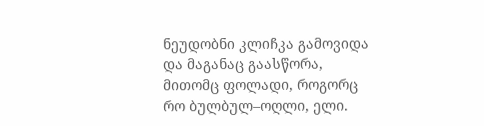ნეუდობნი კლიჩკა გამოვიდა და მაგანაც გაასწორა, მითომც ფოლადი, როგორც რო ბულბულ–ოღლი, ელი.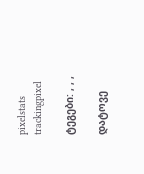pixelstats trackingpixel

ტეგები: , , ,

დატოვე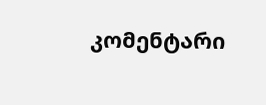კომენტარი